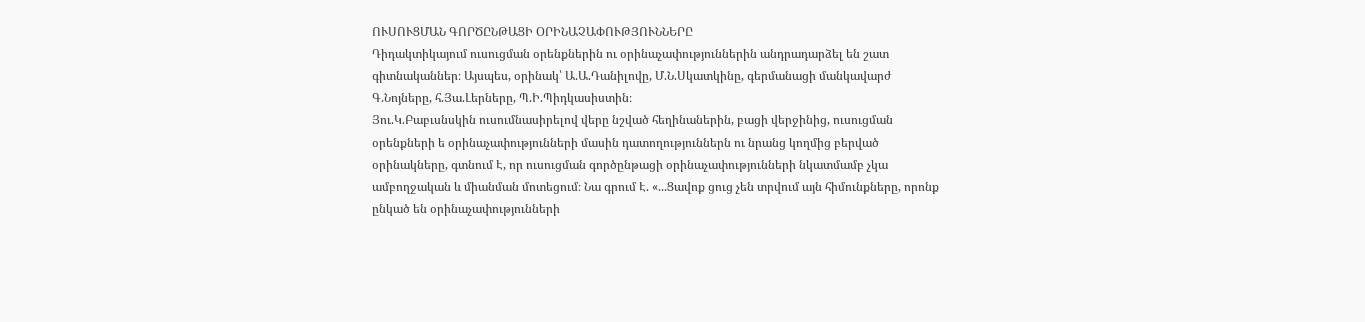ՈՒՍՈՒՑՄԱՆ ԳՈՐԾԸՆԹԱՑԻ ՕՐԻՆԱՉԱՓՈՒԹՅՈՒՆՆԵՐԸ
Դիդակտիկայում ուսուցման օրենքներին ու օրինաչափություններին անդրադարձել են շատ գիտնականներ։ Այսպես, օրինակ՝ Ա.Ա.Դանիլովը, Մ.Ն.Սկատկինը, գերմանացի մանկավարժ Գ.Նոյները, հ.Յա.Լերները, Պ.Ի.Պիդկասիստին։
Յու.Կ.Բաբւսնսկին ուսումնասիրելով վերը նշված հեղինաներին, բացի վերջինից, ուսուցման օրենքների ե օրինաչափությունների մասին դատողություններն ու նրանց կողմից բերված օրինակները, գտնում Է, որ ուսուցման գործընթացի օրինաչափությունների նկատմամբ չկա ամբողջական և միանման մոտեցում։ Նա գրում Է. «...Ցավոք ցուց չեն տրվում այն հիմունքները, որոնք ընկած են օրինաչափությունների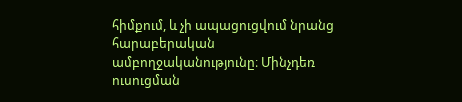հիմքում, և չի ապացուցվում նրանց հարաբերական ամբողջականությունը։ Մինչդեռ ուսուցման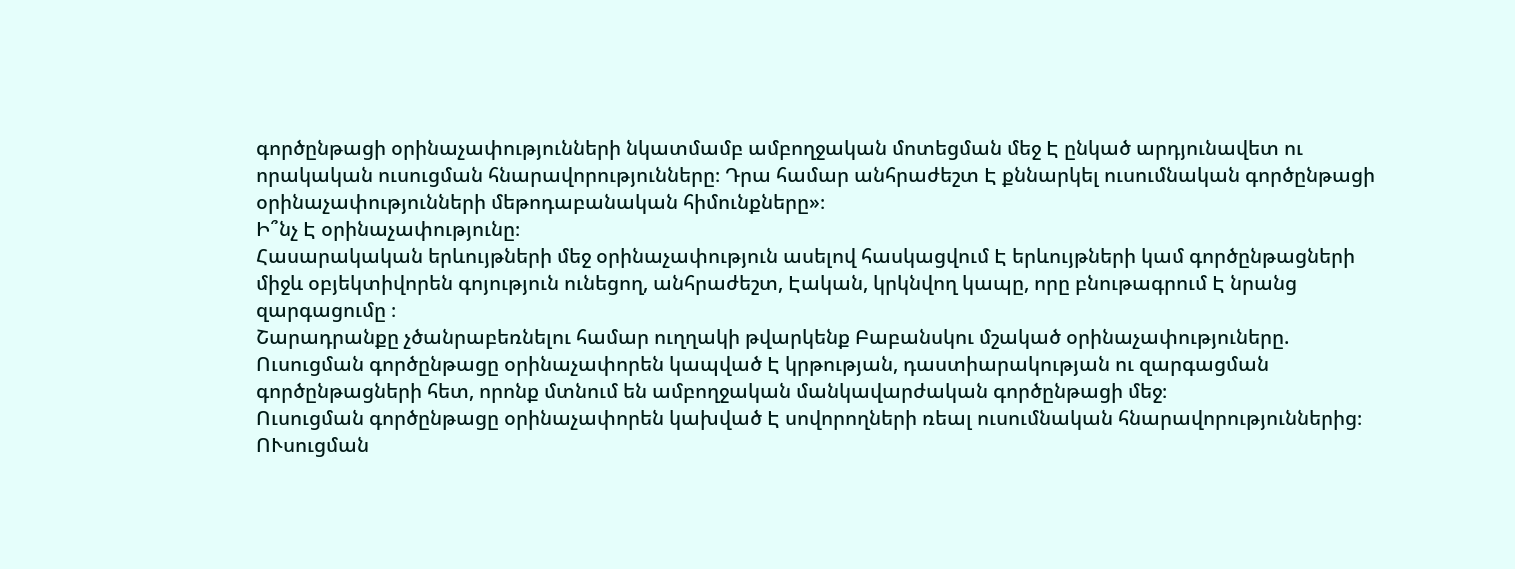գործընթացի օրինաչափությունների նկատմամբ ամբողջական մոտեցման մեջ Է ընկած արդյունավետ ու որակական ուսուցման հնարավորությունները։ Դրա համար անհրաժեշտ Է քննարկել ուսումնական գործընթացի օրինաչափությունների մեթոդաբանական հիմունքները»։
Ի՞նչ Է օրինաչափությունը։
Հասարակական երևույթների մեջ օրինաչափություն ասելով հասկացվում Է երևույթների կամ գործընթացների միջև օբյեկտիվորեն գոյություն ունեցող, անհրաժեշտ, Էական, կրկնվող կապը, որը բնութագրում Է նրանց զարգացումը ։
Շարադրանքը չծանրաբեռնելու համար ուղղակի թվարկենք Բաբանսկու մշակած օրինաչափություները.
Ուսուցման գործընթացը օրինաչափորեն կապված Է կրթության, դաստիարակության ու զարգացման գործընթացների հետ, որոնք մտնում են ամբողջական մանկավարժական գործընթացի մեջ։
Ուսուցման գործընթացը օրինաչափորեն կախված Է սովորողների ռեալ ուսումնական հնարավորություններից։
ՈՒսուցման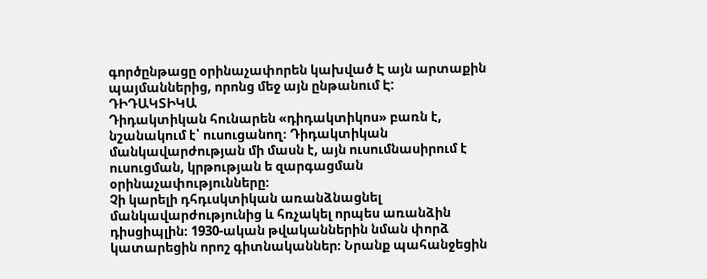գործընթացը օրինաչափորեն կախված Է այն արտաքին պայմաններից, որոնց մեջ այն ընթանում Է:
ԴԻԴԱԿՏԻԿԱ
Դիդակտիկան հունարեն «դիդակտիկոս» բառն է, նշանակում է՝ ուսուցանող։ Դիդակտիկան մանկավարժության մի մասն է, այն ուսումնասիրում է ուսուցման, կրթության ե զարգացման օրինաչափությունները։
Չի կարելի դհդւսկտիկան առանձնացնել մանկավարժությունից և հռչակել որպես առանձին դիսցիպլին։ 1930-ական թվականներին նման փորձ կատարեցին որոշ գիտնականներ։ Նրանք պահանջեցին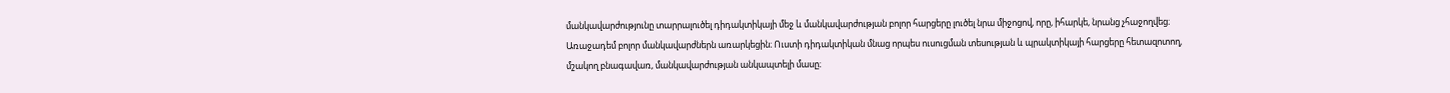մանկավարժությունը տարրալուծել դիդակտիկայի մեջ և մանկավարժության բոլոր հարցերը լուծել նրա միջոցով, որը, իհարկե, նրանց չհաջողվեց։ Առաջադեմ բոլոր մանկավարժներն առարկեցին։ Ուստի դիդակտիկան մնաց որպես ուսուցման տեսության և պրակտիկայի հարցերը հետազոտող, մշակող բնագավառ, մանկավարժության անկապտելի մասը։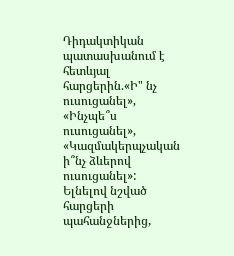Դիդակտիկան պատասխանում է հետևյալ հարցերին.«Ի" նչ ուսուցանել», «Ինչպե՞ս ուսուցանել», «Կազմակերպչական ի՞նչ ձևերով ուսուցանել»: Ելնելով նշված հարցերի պահանջներից,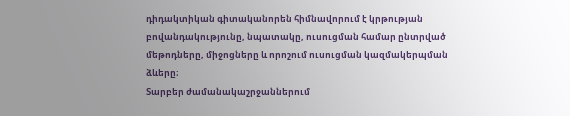դիդակտիկան գիտականորեն հիմնավորում է կրթության բովանդակությունը, նպատակը, ուսուցման համար ընտրված մեթոդները, միջոցները և որոշում ուսուցման կազմակերպման ձևերը։
Տարբեր ժամանակաշրջաններում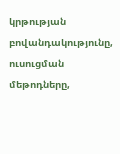կրթության բովանդակությունը, ուսուցման մեթոդները,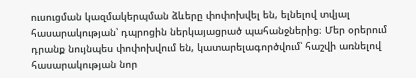ուսուցման կազմակերպման ձևերը փոփոխվել են, ելնելով տվյալ հասարակության՝ դպրոցին ներկայացրած պահանջներից։ Մեր օրերում դրանք նույնպես փոփոխվում են, կատարելագործվում՝ հաշվի առնելով հասարակության նոր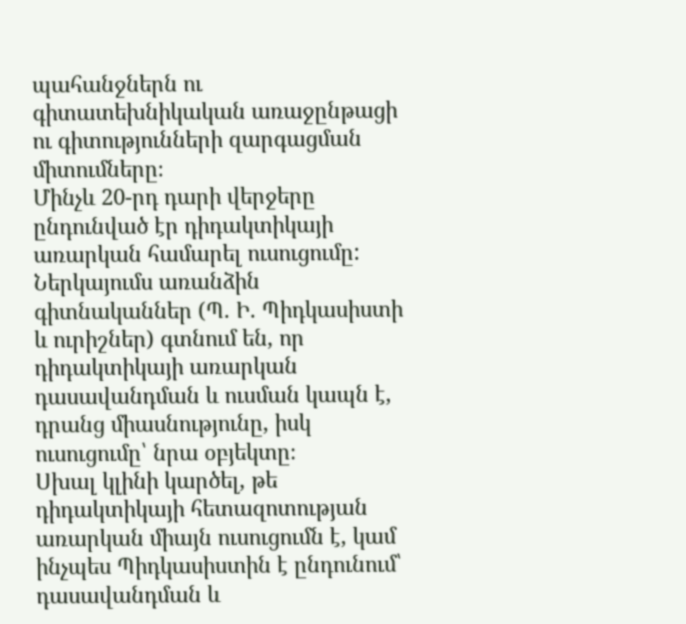պահանջներն ու գիտատեխնիկական առաջընթացի ու գիտությունների զարգացման միտումները։
Մինչև 20-րդ դարի վերջերը ընդունված էր դիդակտիկայի առարկան համարել ուսուցումը: Ներկայումս առանձին գիտնականներ (Պ. Ի. Պիդկասիստի և ուրիշներ) գտնում են, որ դիդակտիկայի առարկան դասավանդման և ուսման կապն է, դրանց միասնությունը, իսկ ուսուցումը՝ նրա օբյեկտը։
Սխալ կլինի կարծել, թե դիդակտիկայի հետազոտության առարկան միայն ուսուցումն է, կամ ինչպես Պիդկասիստին է ընդունում՝ դասավանդման և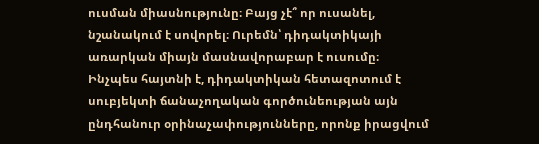ուսման միասնությունը։ Բայց չէ՞ որ ուսանել, նշանակում է սովորել։ Ուրեմն՝ դիդակտիկայի առարկան միայն մասնավորաբար է ուսումը։
Ինչպես հայտնի է, դիդակտիկան հետազոտում է սուբյեկտի ճանաչողական գործունեության այն ընդհանուր օրինաչափությունները, որոնք իրացվում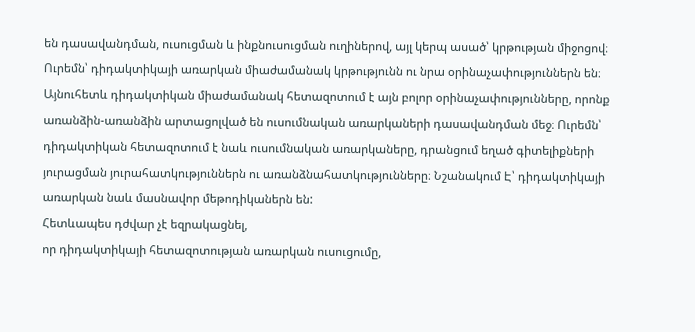են դասավանդման, ուսուցման և ինքնուսուցման ուղիներով, այլ կերպ ասած՝ կրթության միջոցով։ Ուրեմն՝ դիդակտիկայի առարկան միաժամանակ կրթությունն ու նրա օրինաչափություններն են։
Այնուհետև դիդակտիկան միաժամանակ հետազոտում է այն բոլոր օրինաչափությունները, որոնք առանձին-առանձին արտացոլված են ուսումնական առարկաների դասավանդման մեջ։ Ուրեմն՝ դիդակտիկան հետազոտում է նաև ուսումնական առարկաները, դրանցում եղած գիտելիքների յուրացման յուրահատկություններն ու առանձնահատկությունները։ Նշանակում Է՝ դիդակտիկայի առարկան նաև մասնավոր մեթոդիկաներն են:
Հետևապես դժվար չէ եզրակացնել,
որ դիդակտիկայի հետազոտության առարկան ուսուցումը,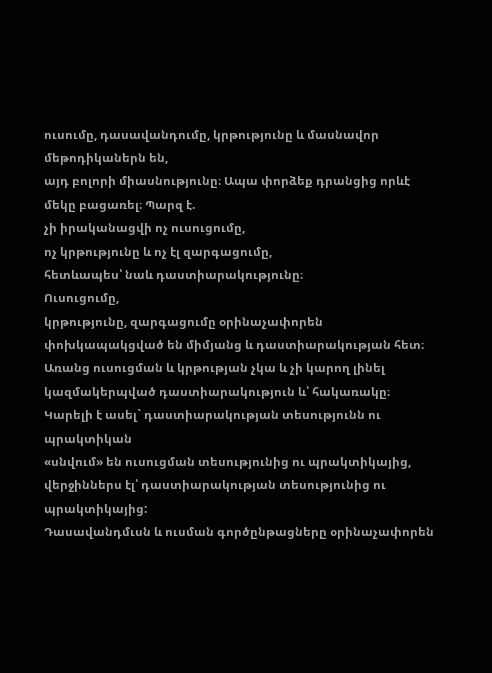ուսումը, դասավանդումը, կրթությունը և մասնավոր մեթոդիկաներն են,
այդ բոլորի միասնությունը։ Ապա փորձեք դրանցից որևէ մեկը բացառել։ Պարզ է.
չի իրականացվի ոչ ուսուցումը,
ոչ կրթությունը և ոչ էլ զարգացումը,
հետևապես՝ նաև դաստիարակությունը։
Ուսուցումը,
կրթությունը, զարգացումը օրինաչափորեն փոխկապակցված են միմյանց և դաստիարակության հետ։ Առանց ուսուցման և կրթության չկա և չի կարող լինել կազմակերպված դաստիարակություն և՝ հակառակը։ Կարելի է ասել` դաստիարակության տեսությունն ու պրակտիկան
«սնվում» են ուսուցման տեսությունից ու պրակտիկայից,
վերջիններս էլ՝ դաստիարակության տեսությունից ու պրակտիկայից:
Դասավանդմւսն և ուսման գործընթացները օրինաչափորեն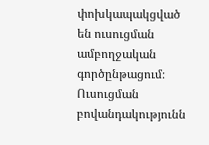փոխկապակցված են ուսուցման ամբողջական գործընթացում։
Ուսուցման բովանդակությունն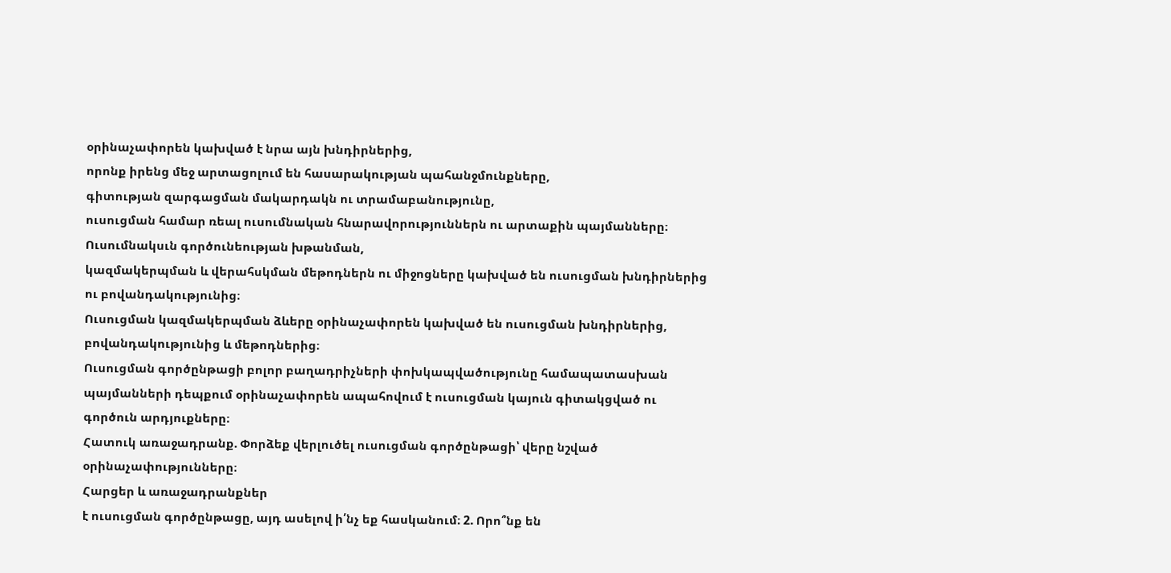օրինաչափորեն կախված է նրա այն խնդիրներից,
որոնք իրենց մեջ արտացոլում են հասարակության պահանջմունքները,
գիտության զարգացման մակարդակն ու տրամաբանությունը,
ուսուցման համար ռեալ ուսումնական հնարավորություններն ու արտաքին պայմանները։
Ուսումնակսւն գործունեության խթանման,
կազմակերպման և վերահսկման մեթոդներն ու միջոցները կախված են ուսուցման խնդիրներից ու բովանդակությունից։
Ուսուցման կազմակերպման ձևերը օրինաչափորեն կախված են ուսուցման խնդիրներից,
բովանդակությունից և մեթոդներից։
Ուսուցման գործընթացի բոլոր բաղադրիչների փոխկապվածությունը համապատասխան պայմանների դեպքում օրինաչափորեն ապահովում է ուսուցման կայուն գիտակցված ու գործուն արդյուքները։
Հատուկ առաջադրանք. Փորձեք վերլուծել ուսուցման գործընթացի՝ վերը նշված օրինաչափությունները։
Հարցեր և առաջադրանքներ
է ուսուցման գործընթացը, այդ ասելով ի՛նչ եք հասկանում։ 2. Որո՞նք են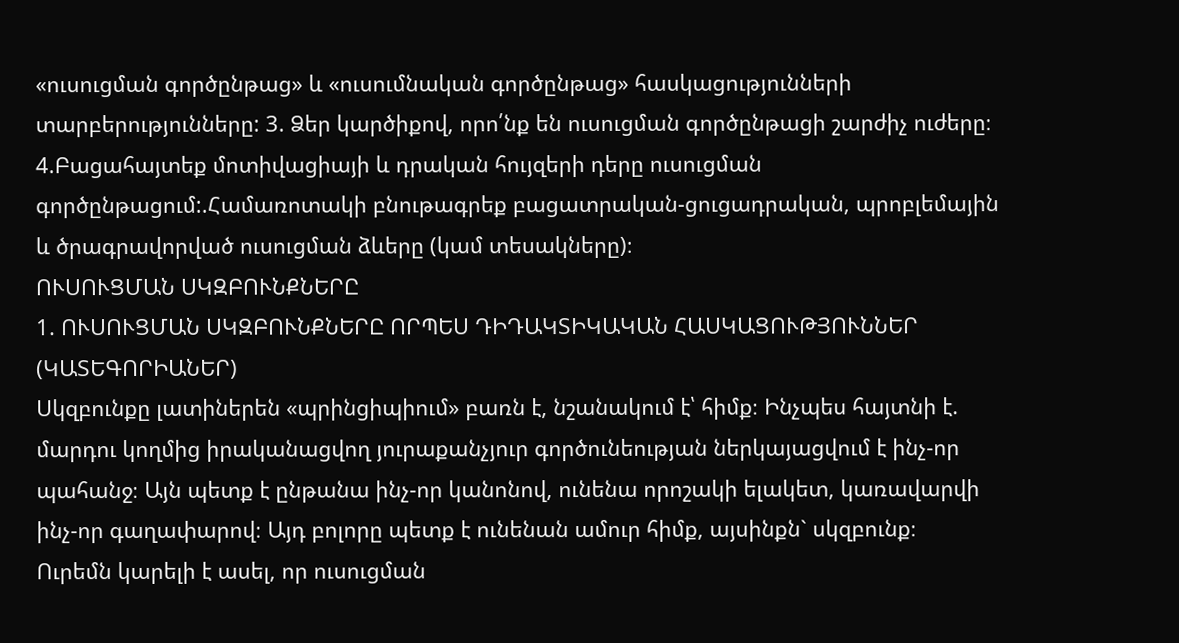«ուսուցման գործընթաց» և «ուսումնական գործընթաց» հասկացությունների տարբերությունները: 3. Ձեր կարծիքով, որո՛նք են ուսուցման գործընթացի շարժիչ ուժերը։ 4.Բացահայտեք մոտիվացիայի և դրական հույզերի դերը ուսուցման գործընթացում:.Համառոտակի բնութագրեք բացատրական-ցուցադրական, պրոբլեմային և ծրագրավորված ուսուցման ձևերը (կամ տեսակները)։
ՈՒՍՈՒՑՄԱՆ ՍԿԶԲՈՒՆՔՆԵՐԸ
1. ՈՒՍՈՒՑՄԱՆ ՍԿԶԲՈՒՆՔՆԵՐԸ ՈՐՊԵՍ ԴԻԴԱԿՏԻԿԱԿԱՆ ՀԱՍԿԱՑՈՒԹՅՈՒՆՆԵՐ (ԿԱՏԵԳՈՐԻԱՆԵՐ)
Սկզբունքը լատիներեն «պրինցիպիում» բառն է, նշանակում է՝ հիմք։ Ինչպես հայտնի է. մարդու կողմից իրականացվող յուրաքանչյուր գործունեության ներկայացվում է ինչ-որ պահանջ։ Այն պետք է ընթանա ինչ-որ կանոնով, ունենա որոշակի ելակետ, կառավարվի ինչ-որ գաղափարով։ Այդ բոլորը պետք է ունենան ամուր հիմք, այսինքն` սկզբունք։
Ուրեմն կարելի է ասել, որ ուսուցման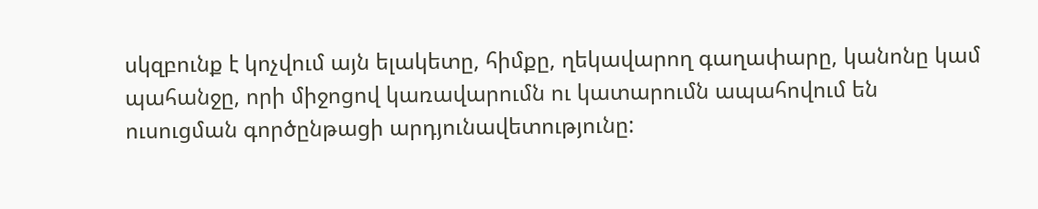սկզբունք է կոչվում այն ելակետը, հիմքը, ղեկավարող գաղափարը, կանոնը կամ պահանջը, որի միջոցով կառավարումն ու կատարումն ապահովում են ուսուցման գործընթացի արդյունավետությունը: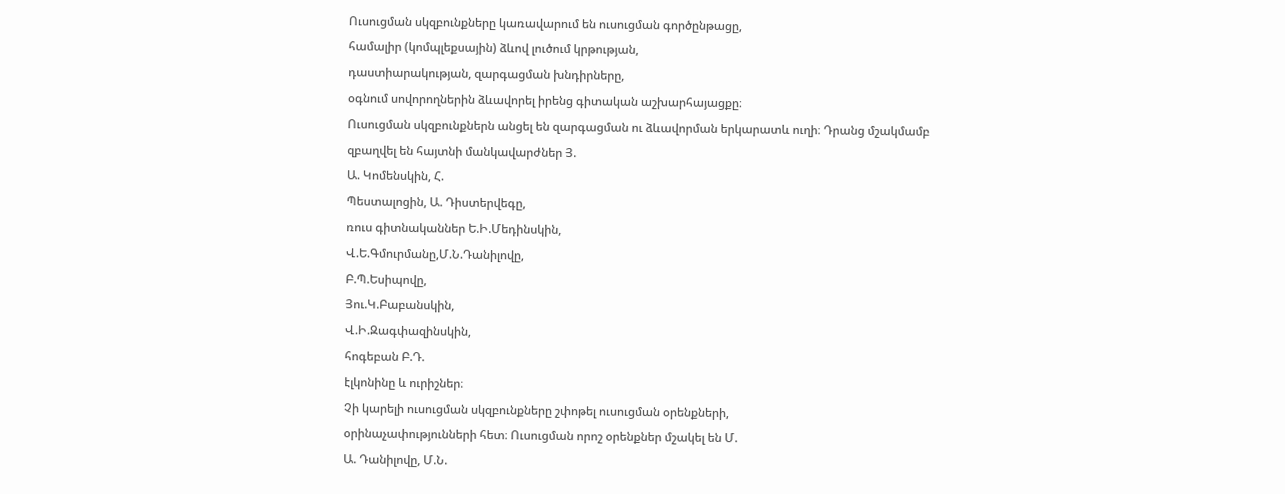Ուսուցման սկզբունքները կառավարում են ուսուցման գործընթացը,
համալիր (կոմպլեքսային) ձևով լուծում կրթության,
դաստիարակության, զարգացման խնդիրները,
օգնում սովորողներին ձևավորել իրենց գիտական աշխարհայացքը։
Ուսուցման սկզբունքներն անցել են զարգացման ու ձևավորման երկարատև ուղի։ Դրանց մշակմամբ զբաղվել են հայտնի մանկավարժներ Յ.
Ա. Կոմենսկին, Հ.
Պեստալոցին, Ա. Դիստերվեգը,
ռուս գիտնականներ Ե.Ի.Մեդինսկին,
Վ.Ե.Գմուրմանը,Մ.Ն.Դանիլովը,
Բ.Պ.Եսիպովը,
Յու.Կ.Բաբանսկին,
Վ.Ի.Զագփազինսկին,
հոգեբան Բ.Դ.
էլկոնինը և ուրիշներ։
Չի կարելի ուսուցման սկզբունքները շփոթել ուսուցման օրենքների,
օրինաչափությունների հետ։ Ուսուցման որոշ օրենքներ մշակել են Մ.
Ա. Դանիլովը, Մ.Ն.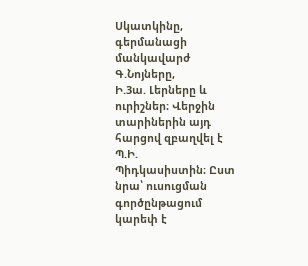Սկատկինը, գերմանացի մանկավարժ Գ.Նոյները,
Ի.3ա. Լերները և ուրիշներ։ Վերջին տարիներին այդ հարցով զբաղվել է Պ.Ի.
Պիդկասիստին։ Ըստ նրա՝ ուսուցման գործընթացում կարեփ է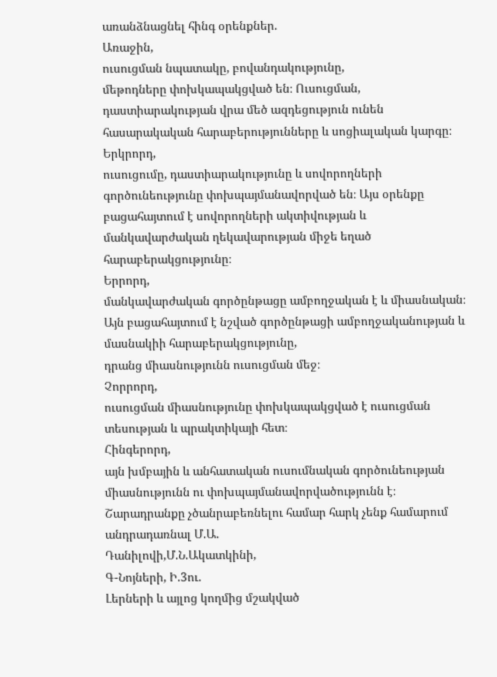առանձնացնել հինգ օրենքներ.
Առաջին,
ուսուցման նպատակը, բովանդակությունը,
մեթոդները փոխկապակցված են։ Ուսուցման,
դաստիարակության վրա մեծ ազդեցություն ունեն հասարակական հարաբերությունները և սոցիալական կարգը։
Երկրորդ,
ուսուցումը, դաստիարակությունը և սովորողների գործունեությունը փոխպայմանավորված են։ Այս օրենքը բացահայտում է սովորողների ակտիվության և մանկավարժական ղեկավարության միջե եղած հարաբերակցությունը։
Երրորդ,
մանկավարժական գործընթացը ամբողջական է և միասնական։ Այն բացահայտում է նշված գործընթացի ամբողջականության և մասնակիի հարաբերակցությունը,
դրանց միասնությունն ուսուցման մեջ։
Չորրորդ,
ուսուցման միասնությունը փոխկապակցված է ուսուցման տեսության և պրակտիկայի հետ։
Հինգերորդ,
այն խմբային և անհատական ուսումնական գործունեության միասնությունն ու փոխպայմանավորվածությունն է։
Շարադրանքը չծանրաբեռնելու համար հարկ չենք համարում անդրադառնալ Մ.Ա.
Դանիլովի,Մ.Ն.Ակատկինի,
Գ-Նոյների, Ի.3ու.
Լերների և այլոց կողմից մշակված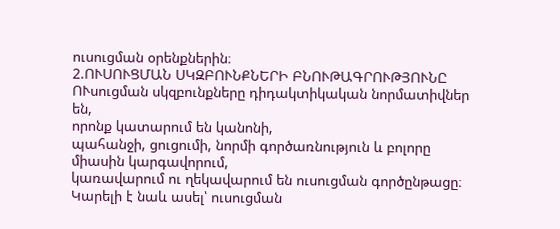ուսուցման օրենքներին։
2.ՈՒՍՈՒՑՄԱՆ ՍԿԶԲՈՒՆՔՆԵՐԻ ԲՆՈՒԹԱԳՐՈՒԹՅՈՒՆԸ
ՈՒսուցման սկզբունքները դիդակտիկական նորմատիվներ են,
որոնք կատարում են կանոնի,
պահանջի, ցուցումի, նորմի գործառնություն և բոլորը միասին կարգավորում,
կառավարում ու ղեկավարում են ուսուցման գործընթացը։ Կարելի է նաև ասել՝ ուսուցման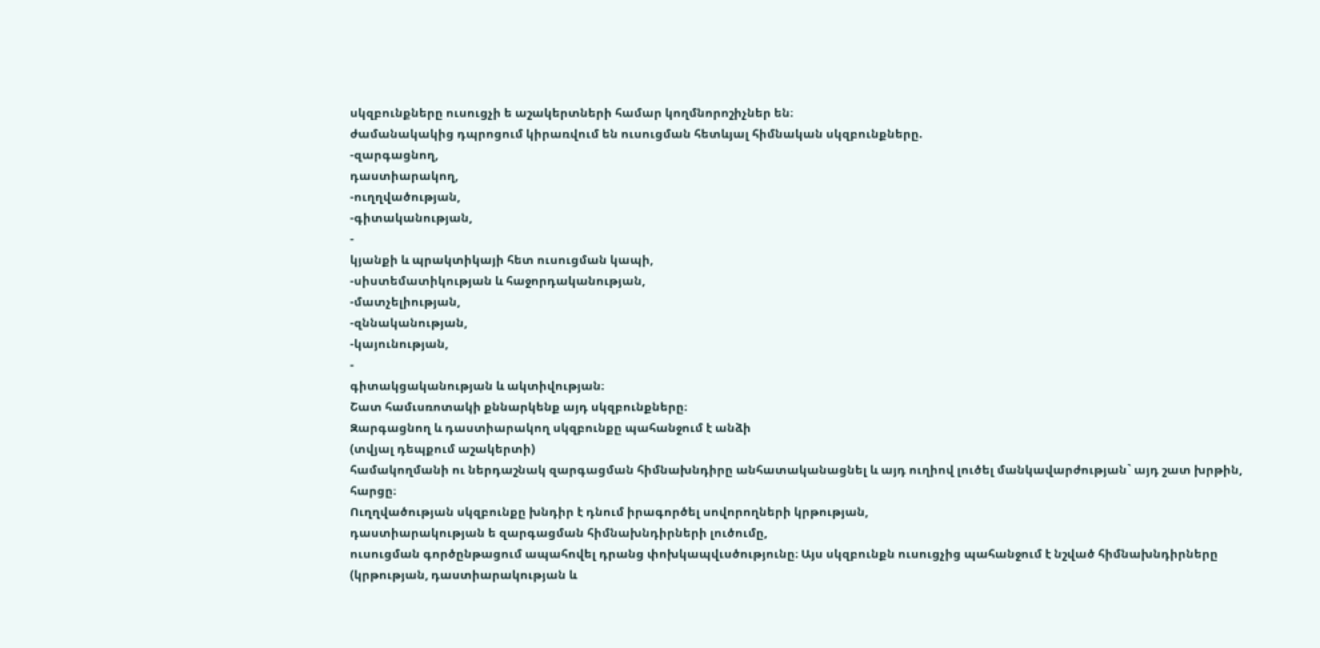սկզբունքները ուսուցչի ե աշակերտների համար կողմնորոշիչներ են։
ժամանակակից դպրոցում կիրառվում են ուսուցման հետևյալ հիմնական սկզբունքները.
-զարգացնող,
դաստիարակող,
-ուղղվածության,
-գիտականության,
-
կյանքի և պրակտիկայի հետ ուսուցման կապի,
-սիստեմատիկության և հաջորդականության,
-մատչելիության,
-զննականության,
-կայունության,
-
գիտակցականության և ակտիվության։
Շատ համւսռոտակի քննարկենք այդ սկզբունքները։
Զարգացնող և դաստիարակող սկզբունքը պահանջում է անձի
(տվյալ դեպքում աշակերտի)
համակողմանի ու ներդաշնակ զարգացման հիմնախնդիրը անհատականացնել և այդ ուղիով լուծել մանկավարժության` այդ շատ խրթին,
հարցը։
Ուղղվածության սկզբունքը խնդիր է դնում իրագործել սովորողների կրթության,
դաստիարակության ե զարգացման հիմնախնդիրների լուծումը,
ուսուցման գործընթացում ապահովել դրանց փոխկապվւսծությունը։ Այս սկզբունքն ուսուցչից պահանջում է նշված հիմնախնդիրները
(կրթության, դաստիարակության և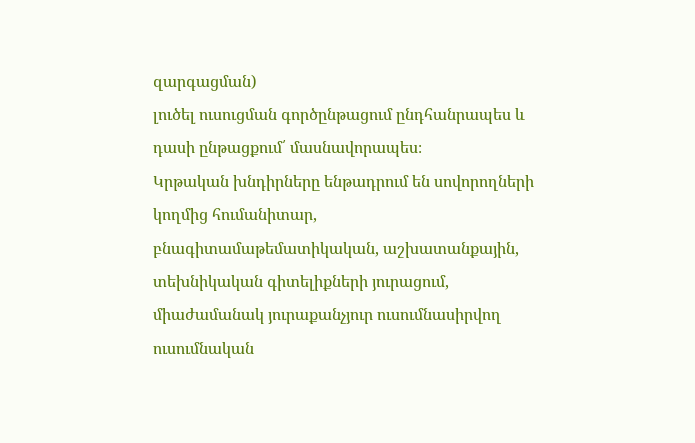զարգացման)
լուծել ուսուցման գործընթացում ընդհանրապես և դասի ընթացքում՛ մասնավորապես։
Կրթական խնդիրները ենթադրում են սովորողների կողմից հումանիտար,
բնագիտամաթեմատիկական, աշխատանքային,
տեխնիկական գիտելիքների յուրացում,
միաժամանակ յուրաքանչյուր ուսումնասիրվող ուսումնական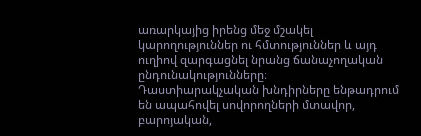առարկայից իրենց մեջ մշակել կարողություններ ու հմտություններ և այդ ուղիով զարգացնել նրանց ճանաչողական ընդունակությունները։
Դաստիարակչական խնդիրները ենթադրում են ապահովել սովորողների մտավոր,
բարոյական,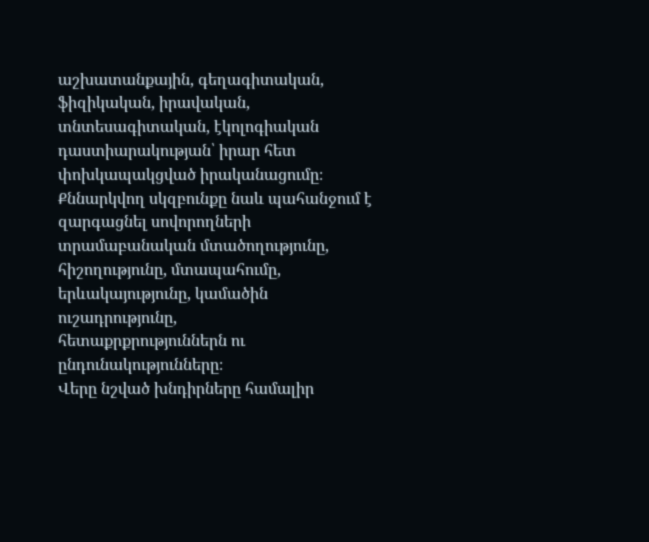աշխատանքային, գեղագիտական,
ֆիզիկական, իրավական,
տնտեսագիտական, էկոլոգիական դաստիարակության՝ իրար հետ փոխկապակցված իրականացումը։
Քննարկվող սկզբունքը նաև պահանջում է զարգացնել սովորողների տրամաբանական մտածողությունը,
հիշողությունը, մտապահումը,
երևակայությունը, կամածին ուշադրությունը,
հետաքրքրություններն ու ընդունակությունները։
Վերը նշված խնդիրները համալիր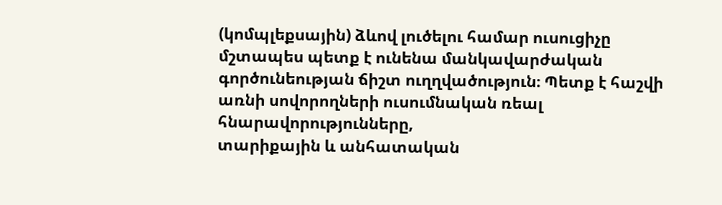(կոմպլեքսային) ձևով լուծելու համար ուսուցիչը մշտապես պետք է ունենա մանկավարժական գործունեության ճիշտ ուղղվածություն։ Պետք է հաշվի առնի սովորողների ուսումնական ռեալ հնարավորությունները,
տարիքային և անհատական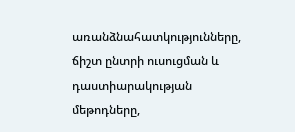առանձնահատկությունները,
ճիշտ ընտրի ուսուցման և դաստիարակության մեթոդները,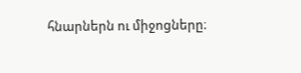հնարներն ու միջոցները։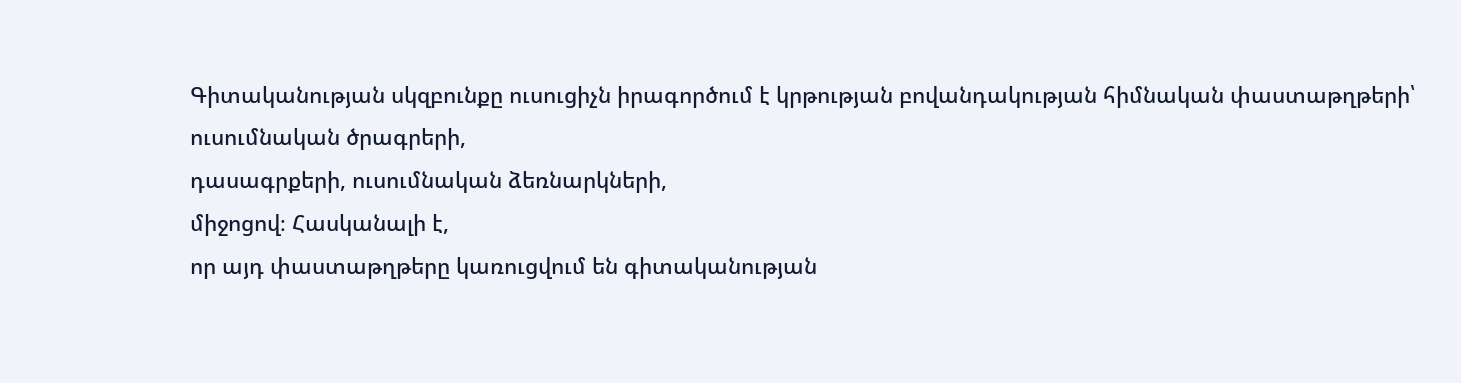Գիտականության սկզբունքը ուսուցիչն իրագործում է կրթության բովանդակության հիմնական փաստաթղթերի՝ ուսումնական ծրագրերի,
դասագրքերի, ուսումնական ձեռնարկների,
միջոցով։ Հասկանալի է,
որ այդ փաստաթղթերը կառուցվում են գիտականության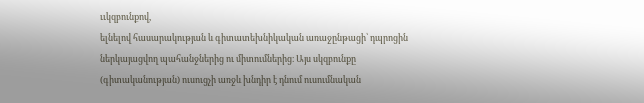ււկզբունքով,
ելնելով հասարակության և գիտատեխնիկական առաջընթացի՝ դպրոցին ներկայացվող պահանջներից ու միտումներից։ Այս սկզբունքը
(գիտականության) ուսուցչի առջև խնդիր է դնում ուսումնական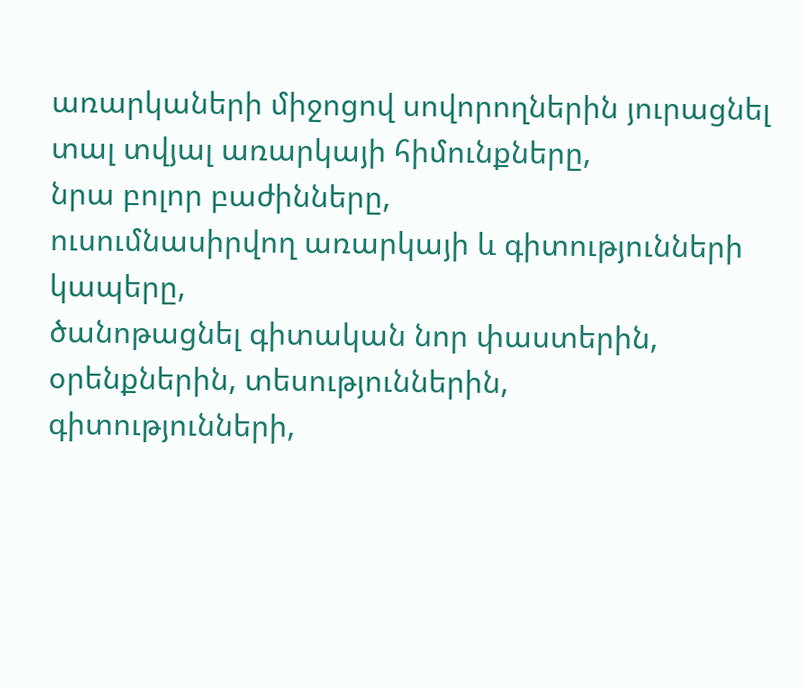առարկաների միջոցով սովորողներին յուրացնել տալ տվյալ առարկայի հիմունքները,
նրա բոլոր բաժինները,
ուսումնասիրվող առարկայի և գիտությունների կապերը,
ծանոթացնել գիտական նոր փաստերին,
օրենքներին, տեսություններին,
գիտությունների,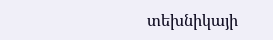տեխնիկայի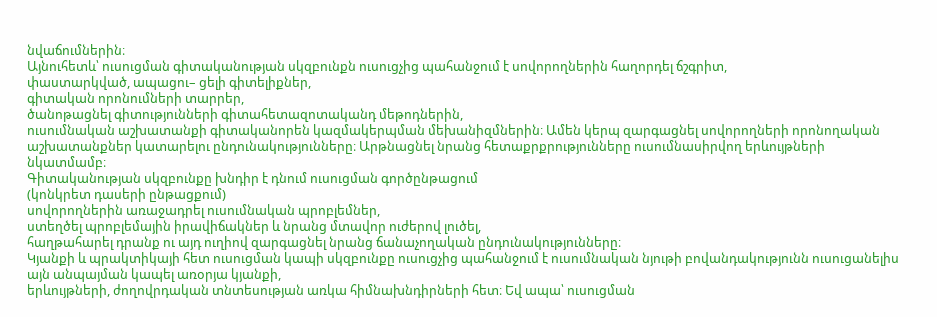նվաճումներին։
Այնուհետև՝ ուսուցման գիտականության սկզբունքն ուսուցչից պահանջում է սովորողներին հաղորդել ճշգրիտ,
փաստարկված, ապացու– ցելի գիտելիքներ,
գիտական որոնումների տարրեր,
ծանոթացնել գիտությունների գիտահետազոտականդ մեթոդներին,
ուսումնական աշխատանքի գիտականորեն կազմակերպման մեխանիզմներին։ Ամեն կերպ զարգացնել սովորողների որոնողական աշխատանքներ կատարելու ընդունակությունները։ Արթնացնել նրանց հետաքրքրությունները ուսումնասիրվող երևույթների նկատմամբ։
Գիտականության սկզբունքը խնդիր է դնում ուսուցման գործընթացում
(կոնկրետ դասերի ընթացքում)
սովորողներին առաջադրել ուսումնական պրոբլեմներ,
ստեղծել պրոբլեմային իրավիճակներ և նրանց մտավոր ուժերով լուծել,
հաղթահարել դրանք ու այդ ուղիով զարգացնել նրանց ճանաչողական ընդունակությունները։
Կյանքի և պրակտիկայի հետ ուսուցման կապի սկզբունքը ուսուցչից պահանջում է ուսումնական նյութի բովանդակությունն ուսուցանելիս այն անպայման կապել առօրյա կյանքի,
երևույթների, ժողովրդական տնտեսության առկա հիմնախնդիրների հետ։ Եվ ապա՝ ուսուցման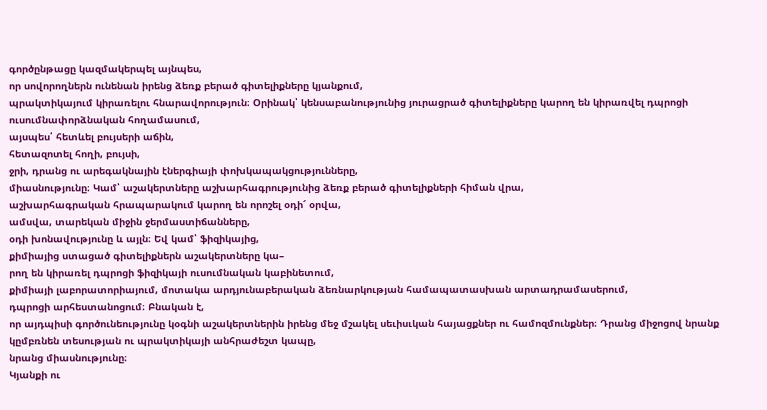գործընթացը կազմակերպել այնպես,
որ սովորողներն ունենան իրենց ձեռք բերած գիտելիքները կյանքում,
պրակտիկայում կիրառելու հնարավորություն։ Օրինակ՝ կենսաբանությունից յուրացրած գիտելիքները կարող են կիրառվել դպրոցի ուսումնափորձնական հողամասում,
այսպես՛ հետևել բույսերի աճին,
հետազոտել հողի, բույսի,
ջրի, դրանց ու արեգակնային էներգիայի փոխկապակցությունները,
միասնությունը։ Կամ՝ աշակերտները աշխարհագրությունից ձեռք բերած գիտելիքների հիման վրա,
աշխարհագրական հրապարակում կարող են որոշել օդի՜ օրվա,
ամսվա, տարեկան միջին ջերմաստիճանները,
օդի խոնավությունը և այլն։ Եվ կամ՝ ֆիզիկայից,
քիմիայից ստացած գիտելիքներն աշակերտները կա–
րող են կիրառել դպրոցի ֆիզիկայի ուսումնական կաբինետում,
քիմիայի լաբորատորիայում, մոտակա արդյունաբերական ձեռնարկության համապատասխան արտադրամասերում,
դպրոցի արհեստանոցում։ Բնական է,
որ այդպիսի գործունեությունը կօգնի աշակերտներին իրենց մեջ մշակել սեւիսւկան հայացքներ ու համոզմունքներ։ Դրանց միջոցով նրանք կըմբռնեն տեսության ու պրակտիկայի անհրաժեշտ կապը,
նրանց միասնությունը։
Կյանքի ու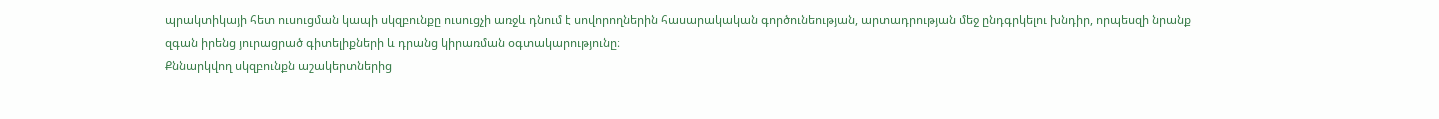պրակտիկայի հետ ուսուցման կապի սկզբունքը ուսուցչի առջև դնում է սովորողներին հասարակական գործունեության, արտադրության մեջ ընդգրկելու խնդիր, որպեսզի նրանք զգան իրենց յուրացրած գիտելիքների և դրանց կիրառման օգտակարությունը։
Քննարկվող սկզբունքն աշակերտներից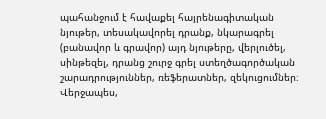պահանջում է հավաքել հայրենագիտական նյութեր, տեսակավորել դրանք, նկարագրել (բանավոր և գրավոր) այդ նյութերը, վերլուծել, սինթեզել, դրանց շուրջ գրել ստեղծագործական շարադրություններ, ռեֆերատներ, զեկուցումներ։
Վերջապես,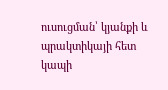ուսուցման՝ կյանքի և պրակտիկայի հետ կապի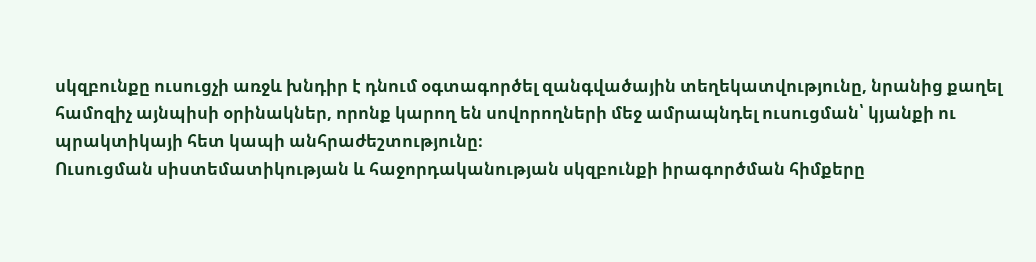սկզբունքը ուսուցչի առջև խնդիր է դնում օգտագործել զանգվածային տեղեկատվությունը, նրանից քաղել համոզիչ այնպիսի օրինակներ, որոնք կարող են սովորողների մեջ ամրապնդել ուսուցման՝ կյանքի ու պրակտիկայի հետ կապի անհրաժեշտությունը։
Ուսուցման սիստեմատիկության և հաջորդականության սկզբունքի իրագործման հիմքերը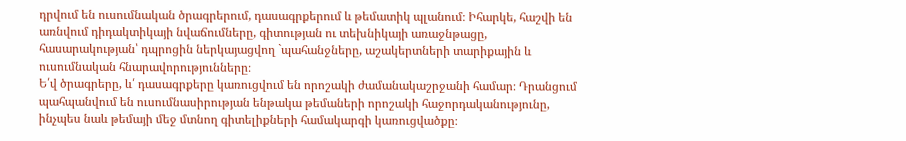դրվում են ուսումնական ծրագրերում, դասագրքերում և թեմատիկ պլանում։ Իհարկե, հաշվի են առնվում դիդակտիկայի նվաճումները, գիտության ու տեխնիկայի առաջնթացը, հասարակության՝ դպրոցին ներկայացվող `պահանջները, աշակերտների տարիքային և ուսումնական հնարավորությունները։
Ե՛վ ծրագրերը, և՛ դասագրքերը կառուցվում են որոշակի ժամանակաշրջանի համար։ Դրանցում պահպանվում են ուսումնասիրության ենթակա թեմաների որոշակի հաջորդականությունը, ինչպես նաև թեմայի մեջ մտնող գիտելիքների համակարգի կառուցվածքը։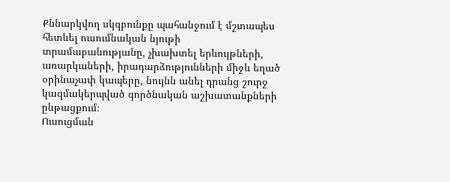Քննարկվող սկզբունքը պահանջում է մշտապես հետևել ուսումնական նյութի տրամաբանությանը, չխախտել երևույթների, առարկաների, իրադարձությունների միջև եղած օրինաչափ կապերը, նույնն անել դրանց շուրջ կազմակերպված գործնական աշխատանքների ընթացքում։
Ուսուցման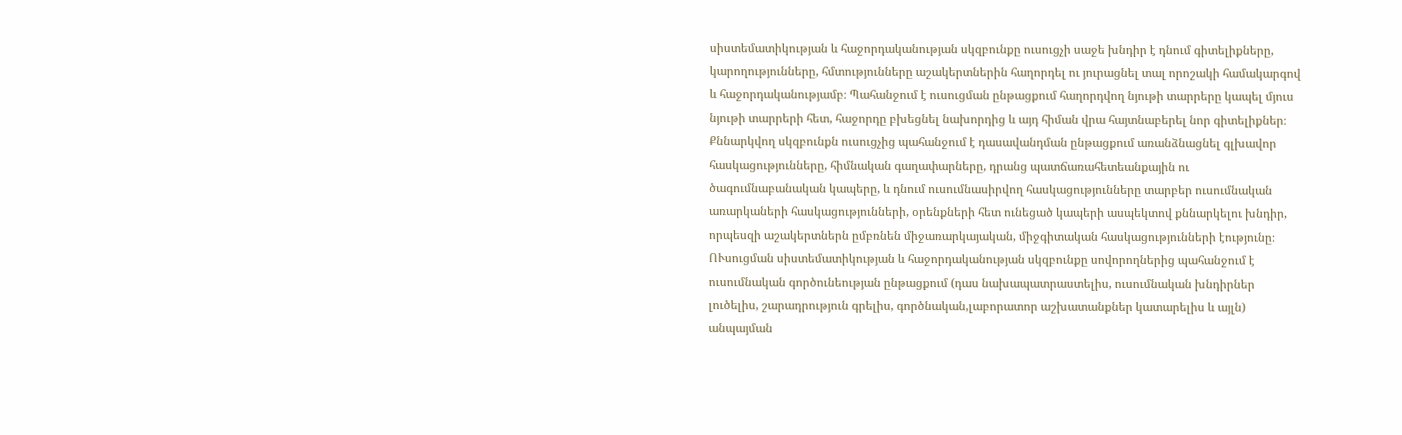սիստեմատիկության և հաջորդականության սկզբունքը ուսուցչի սաջե խնդիր է դնում գիտելիքները, կարողությունները, հմտությունները աշակերտներին հաղորդել ու յուրացնել տալ որոշակի համակարգով և հաջորդականությամբ։ Պահանջում է ուսուցման ընթացքում հաղորդվող նյութի տարրերը կապել մյուս նյութի տարրերի հետ, հաջորդը բխեցնել նախորդից և այդ հիման վրա հայտնաբերել նոր գիտելիքներ։
Քննարկվող սկզբունքն ուսուցչից պահանջում է դասավանդման ընթացքում առանձնացնել գլխավոր հասկացությունները, հիմնական գաղափարները, դրանց պատճառահետեանքային ու ծագումնաբանական կապերը, և դնում ուսումնասիրվող հասկացությունները տարբեր ուսումնական առարկաների հասկացությունների, օրենքների հետ ունեցած կապերի ասպեկտով քննարկելու խնդիր, որպեսզի աշակերտներն ըմբռնեն միջառարկայական, միջգիտական հասկացությունների էությունը։
ՈՒսուցման սիստեմատիկության և հաջորդականության սկզբունքը սովորողներից պահանջում է ուսումնական գործունեության ընթացքում (դաս նախապատրաստելիս, ուսումնական խնդիրներ լուծելիս, շարադրություն գրելիս, գործնական,լաբորատոր աշխատանքներ կատարելիս և այլն) անպայման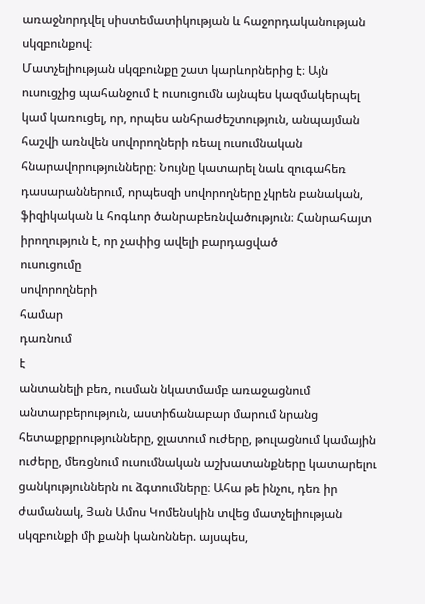առաջնորդվել սիստեմատիկության և հաջորդականության սկզբունքով։
Մատչելիության սկզբունքը շատ կարևորներից է։ Այն ուսուցչից պահանջում է ուսուցումն այնպես կազմակերպել կամ կառուցել, որ, որպես անհրաժեշտություն, անպայման հաշվի առնվեն սովորողների ռեալ ուսումնական հնարավորությունները։ Նույնը կատարել նաև զուգահեռ դասարաններում, որպեսզի սովորողները չկրեն բանական, ֆիզիկական և հոգևոր ծանրաբեռնվածություն։ Հանրահայտ իրողություն է, որ չափից ավելի բարդացված
ուսուցումը
սովորողների
համար
դառնում
է
անտանելի բեռ, ուսման նկատմամբ առաջացնում անտարբերություն, աստիճանաբար մարում նրանց հետաքրքրությունները, ջլատում ուժերը, թուլացնում կամային ուժերը, մեռցնում ուսումնական աշխատանքները կատարելու ցանկություններն ու ձգտումները։ Ահա թե ինչու, դեռ իր ժամանակ, Յան Ամոս Կոմենսկին տվեց մատչելիության սկզբունքի մի քանի կանոններ. այսպես,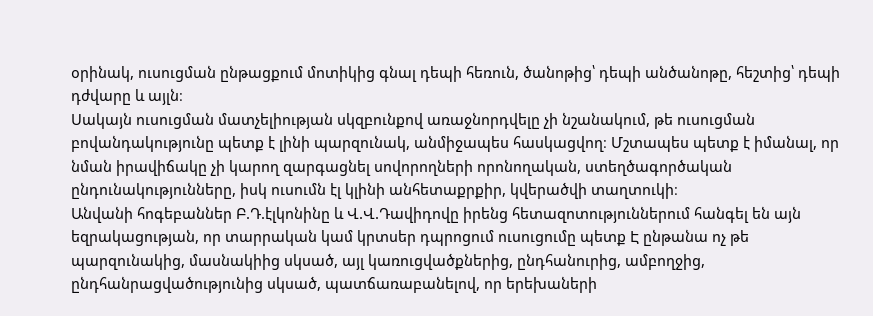օրինակ, ուսուցման ընթացքում մոտիկից գնալ դեպի հեռուն, ծանոթից՝ դեպի անծանոթը, հեշտից՝ դեպի դժվարը և այլն։
Սակայն ուսուցման մատչելիության սկզբունքով առաջնորդվելը չի նշանակում, թե ուսուցման բովանդակությունը պետք է լինի պարզունակ, անմիջապես հասկացվող։ Մշտապես պետք է իմանալ, որ նման իրավիճակը չի կարող զարգացնել սովորողների որոնողական, ստեղծագործական ընդունակությունները, իսկ ուսումն էլ կլինի անհետաքրքիր, կվերածվի տաղտուկի։
Անվանի հոգեբաններ Բ.Դ.էլկոնինը և Վ.Վ.Դավիդովը իրենց հետազոտություններում հանգել են այն եզրակացության, որ տարրական կամ կրտսեր դպրոցում ուսուցումը պետք Է ընթանա ոչ թե պարզունակից, մասնակիից սկսած, այլ կառուցվածքներից, ընդհանուրից, ամբողջից, ընդհանրացվածությունից սկսած, պատճառաբանելով, որ երեխաների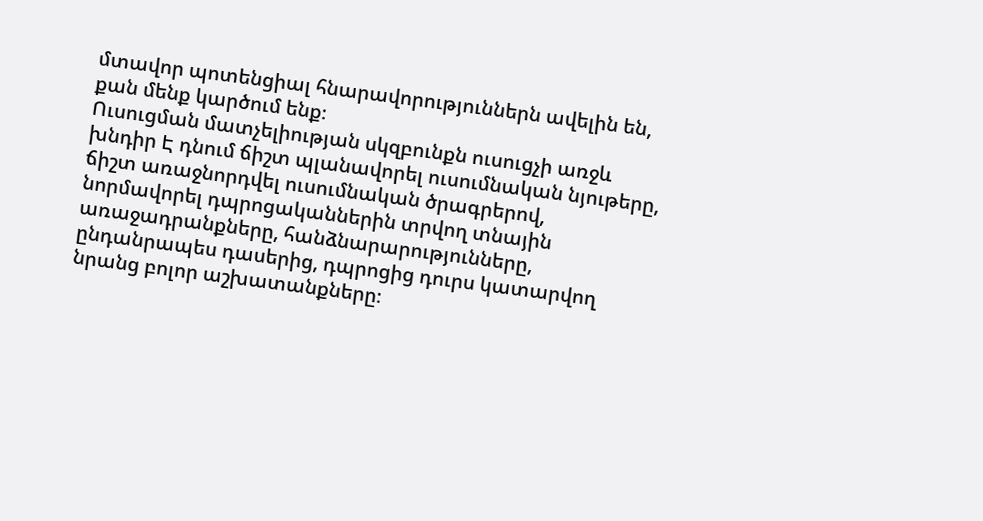մտավոր պոտենցիալ հնարավորություններն ավելին են, քան մենք կարծում ենք։
Ուսուցման մատչելիության սկզբունքն ուսուցչի առջև խնդիր Է դնում ճիշտ պլանավորել ուսումնական նյութերը, ճիշտ առաջնորդվել ուսումնական ծրագրերով, նորմավորել դպրոցականներին տրվող տնային առաջադրանքները, հանձնարարությունները, ընդանրապես դասերից, դպրոցից դուրս կատարվող նրանց բոլոր աշխատանքները։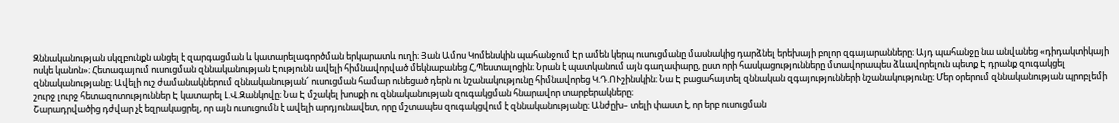Զննականության սկզբունքն անցել է զարգացման և կատարելագործման երկարատև ուղի։ Յան Ամոս Կոմենսկին պահանջում Էր ամեն կերպ ուսուցմանը մասնակից դարձնել երեխայի բոլոր զգայարանները։ Այդ պահանջը նա անվանեց «դիդակտիկայի ոսկե կանոն»։ Հետագայում ուսուցման զննականության Էությունն ավելի հիմնավորված մեկնաբանեց Հ,Պեստալոցին։ Նրան է պատկանում այն գաղափարը, ըստ որի հասկացությունները մտավորապես ձևավորելուն պետք Է դրանք զուգակցել զննականությանը։ Ավելի ուշ ժամանակներում զննականության՜ ուսուցման համար ունեցած դերն ու նշանակությունը հիմնավորեց Կ.Դ.ՈՒշինսկին։ Նա Է բացահայտել զննական զգայությունների նշանակությունը։ Մեր օրերում զննականության պրոբլեմի շուրջ լուրջ հետազոտություններ Է կատարել Լ.Վ.Զանկովը։ Նա Է մշակել խոսքի ու զննականության զուգակցման հնարավոր տարբերակները։
Շարադրվածից դժվար չէ եզրակացրել, որ այն ուսուցումն է ավելի արդյունավետ, որը մշտապես զուգակցվում է զննականությանը։ Անժըխ– տելի փաստ է, որ երբ ուսուցման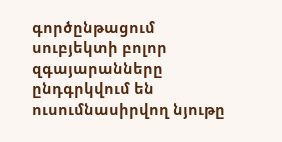գործընթացում սուբյեկտի բոլոր զգայարանները ընդգրկվում են ուսումնասիրվող նյութը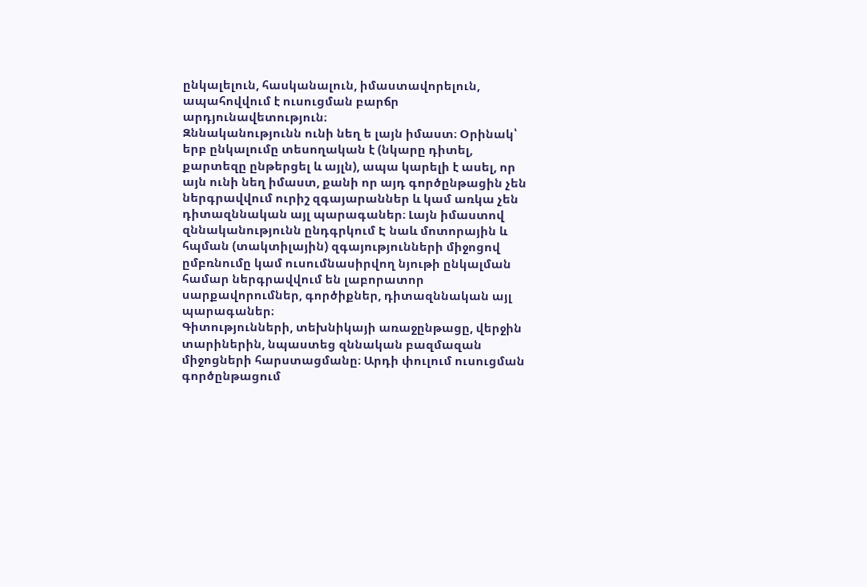ընկալելուն, հասկանալուն, իմաստավորելուն, ապահովվում է ուսուցման բարճր արդյունավետություն։
Զննականությունն ունի նեղ ե լայն իմաստ։ Օրինակ՝ երբ ընկալումը տեսողական է (նկարը դիտել, քարտեզը ընթերցել և այլն), ապա կարելի է ասել, որ այն ունի նեղ իմաստ, քանի որ այդ գործընթացին չեն ներգրավվում ուրիշ զգայարաններ և կամ առկա չեն դիտազննական այլ պարագաներ։ Լայն իմաստով զննականությունն ընդգրկում Է նաև մոտորային և հպման (տակտիլային) զգայությունների միջոցով ըմբռնումը կամ ուսումնասիրվող նյութի ընկալման համար ներգրավվում են լաբորատոր սարքավորումներ, գործիքներ, դիտազննական այլ պարագաներ։
Գիտությունների, տեխնիկայի առաջընթացը, վերջին տարիներին, նպաստեց զննական բազմազան միջոցների հարստացմանը։ Արդի փուլում ուսուցման գործընթացում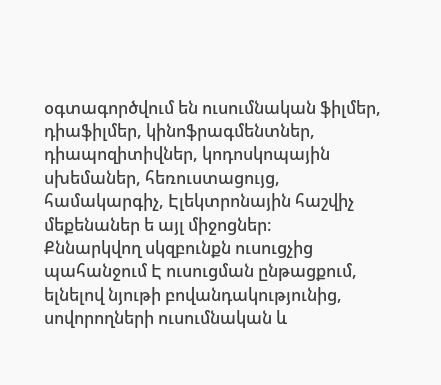օգտագործվում են ուսումնական ֆիլմեր, դիաֆիլմեր, կինոֆրագմենտներ, դիապոզիտիվներ, կոդոսկոպային սխեմաներ, հեռուստացույց, համակարգիչ, Էլեկտրոնային հաշվիչ մեքենաներ ե այլ միջոցներ։
Քննարկվող սկզբունքն ուսուցչից պահանջում Է ուսուցման ընթացքում, ելնելով նյութի բովանդակությունից, սովորողների ուսումնական և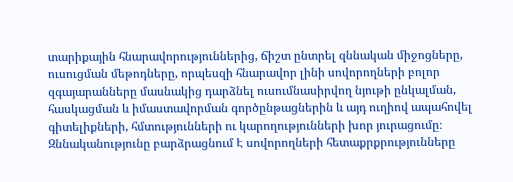տարիքային հնարավորություններից, ճիշտ ընտրել զննական միջոցները, ուսուցման մեթոդները, որպեսզի հնարավոր լինի սովորողների բոլոր զգայարանները մասնակից դարձնել ուսումնասիրվող նյութի ընկալման, հասկացման և իմաստավորման գործընթացներին և այդ ուղիով ապահովել գիտելիքների, հմտությունների ու կարողությունների խոր յուրացումը։
Զննականությունը բարձրացնում Է սովորողների հետաքրքրությունները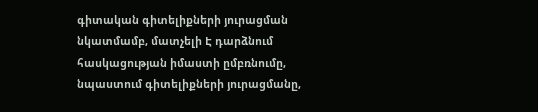գիտական գիտելիքների յուրացման նկատմամբ, մատչելի Է դարձնում հասկացության իմաստի ըմբռնումը, նպաստում գիտելիքների յուրացմանը,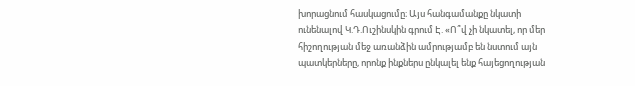խորացնում հասկացումը։ Այս հանգամանքը նկատի ունենալով Կ.Դ.Ուշինսկին գրում Է. «Ո՞վ չի նկատել, որ մեր հիշողության մեջ առանձին ամրությամբ են նստում այն պատկերները, որոնք ինքներս ընկալել ենք հայեցողության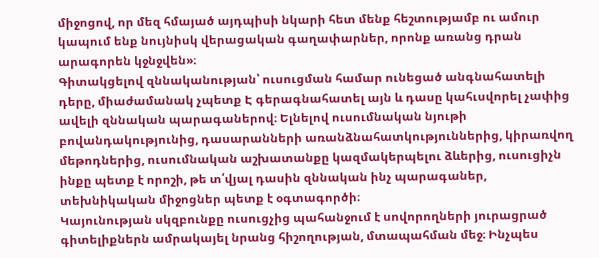միջոցով, որ մեզ հմայած այդպիսի նկարի հետ մենք հեշտությամբ ու ամուր կապում ենք նույնիսկ վերացական գաղափարներ, որոնք առանց դրան արագորեն կջնջվեն»։
Գիտակցելով զննականության՝ ուսուցման համար ունեցած անգնահատելի դերը, միաժամանակ չպետք Է գերագնահատել այն և դասը կահւսվորել չափից ավելի զննական պարագաներով։ Ելնելով ուսումնական նյութի բովանդակությունից, դասարանների առանձնահատկություններից, կիրառվող մեթոդներից, ուսումնական աշխատանքը կազմակերպելու ձևերից, ուսուցիչն ինքը պետք է որոշի, թե տ՛վյալ դասին զննական ինչ պարագաներ, տեխնիկական միջոցներ պետք է օգտագործի։
Կայունության սկզբունքը ուսուցչից պահանջում է սովորողների յուրացրած գիտելիքներն ամրակայել նրանց հիշողության, մտապահման մեջ։ Ինչպես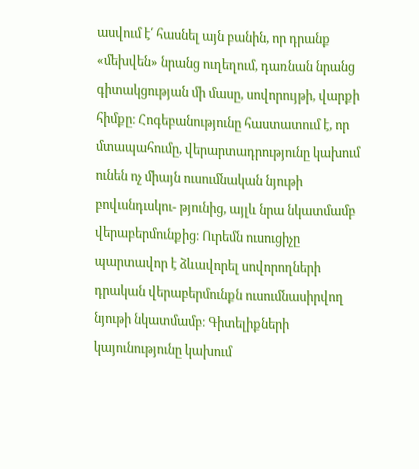ասվում է՛ հասնել այն բանին, որ դրանք «մեխվեն» նրանց ուղեղում, դառնան նրանց գիտակցության մի մասը, սովորույթի, վարքի հիմքը։ Հոգեբանությունը հաստատում է, որ մտապահումը, վերարտադրությունը կախում ունեն ոչ միայն ուսումնական նյութի բովւսնդւսկու- թյունից, այլև նրա նկատմամբ վերաբերմունքից։ Ուրեմն ուսուցիչը պարտավոր է ձևավորել սովորողների դրական վերաբերմունքն ուսումնասիրվող նյութի նկատմամբ։ Գիտելիքների կայունությունը կախում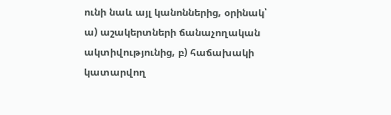ունի նաև այլ կանոններից, օրինակ՝ ա) աշակերտների ճանաչողական ակտիվությունից, բ) հաճախակի կատարվող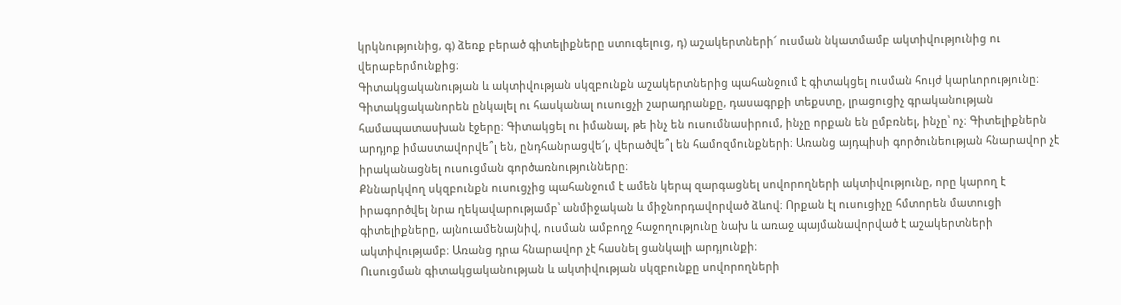կրկնությունից, գ) ձեռք բերած գիտելիքները ստուգելուց, դ) աշակերտների՜ ուսման նկատմամբ ակտիվությունից ու վերաբերմունքից։
Գիտակցականության և ակտիվության սկզբունքն աշակերտներից պահանջում է գիտակցել ուսման հույժ կարևորությունը։ Գիտակցականորեն ընկալել ու հասկանալ ուսուցչի շարադրանքը, դասագրքի տեքստը, լրացուցիչ գրականության համապատասխան էջերը։ Գիտակցել ու իմանալ, թե ինչ են ուսումնասիրում, ինչը որքան են ըմբռնել, ինչը՝ ոչ։ Գիտելիքներն արդյոք իմաստավորվե՞լ են, ընդհանրացվե՜լ, վերածվե՞լ են համոզմունքների։ Առանց այդպիսի գործունեության հնարավոր չէ իրականացնել ուսուցման գործառնությունները։
Քննարկվող սկզբունքն ուսուցչից պահանջում է ամեն կերպ զարգացնել սովորողների ակտիվությունը, որը կարող է իրագործվել նրա ղեկավարությամբ՝ անմիջական և միջնորդավորված ձևով։ Որքան էլ ուսուցիչը հմտորեն մատուցի գիտելիքները, այնուամենայնիվ, ուսման ամբողջ հաջողությունը նախ և առաջ պայմանավորված է աշակերտների ակտիվությամբ։ Առանց դրա հնարավոր չէ հասնել ցանկալի արդյունքի։
Ուսուցման գիտակցականության և ակտիվության սկզբունքը սովորողների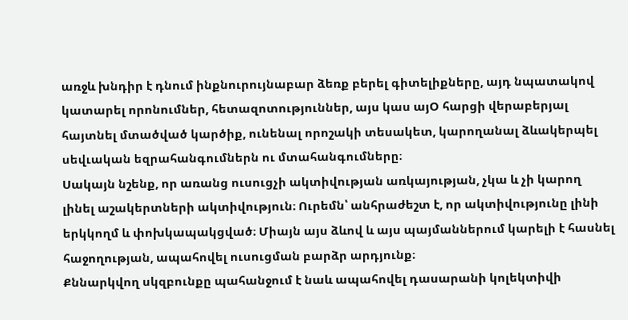առջև խնդիր է դնում ինքնուրույնաբար ձեռք բերել գիտելիքները, այդ նպատակով կատարել որոնումներ, հետազոտություններ, այս կաս այՕ հարցի վերաբերյալ հայտնել մտածված կարծիք, ունենալ որոշակի տեսակետ, կարողանալ ձևակերպել սեվւական եզրահանգումներն ու մտահանգումները։
Սակայն նշենք, որ առանց ուսուցչի ակտիվության առկայության, չկա և չի կարող լինել աշակերտների ակտիվություն։ Ուրեմն՝ անհրաժեշտ է, որ ակտիվությունը լինի երկկողմ և փոխկապակցված։ Միայն այս ձևով և այս պայմաններում կարելի է հասնել հաջողության, ապահովել ուսուցման բարձր արդյունք։
Քննարկվող սկզբունքը պահանջում է նաև ապահովել դասարանի կոլեկտիվի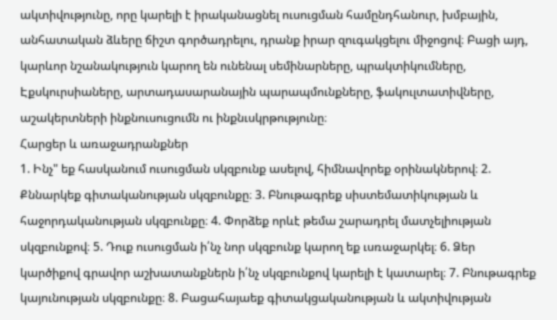ակտիվությունը, որը կարելի է իրականացնել ուսուցման համընդհանուր, խմբային, անհատական ձևերը ճիշտ գործադրելու, դրանք իրար զուգակցելու միջոցով։ Բացի այդ, կարևոր նշանակություն կարող են ունենալ սեմինարները, պրակտիկումները, Էքսկուրսիաները, արտադասարանային պարապմունքները, ֆակուլտատիվները, աշակերտների ինքնուսուցումն ու ինքնւսկրթությունը։
Հարցեր և առաջադրանքներ
1. Ինչ" եք հասկանում ուսուցման սկզբունք ասելով, հիմնավորեք օրինակներով։ 2. Քննարկեք գիտականության սկզբունքը։ 3. Բնութագրեք սիստեմատիկության և հաջորդականության սկզբունքը։ 4. Փորձեք որևէ թեմա շարադրել մատչելիության սկզբունքով։ 5. Դուք ուսուցման ի՛նչ նոր սկզբունք կարող եք ւսռաջարկել։ 6. Ձեր կարծիքով գրավոր աշխատանքներն ի՛նչ սկզբունքով կարելի է կատարել։ 7. Բնութագրեք կայունության սկզբունքը։ 8. Բացահայաեք գիտակցականության և ակտիվության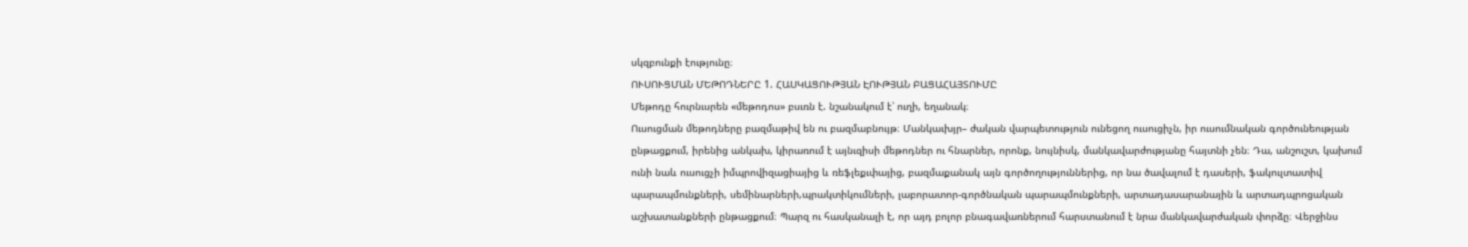սկզբունքի էությունը։
ՈՒՍՈՒՑՄԱՆ ՄԵԹՈԴՆԵՐԸ 1. ՀԱՍԿԱՑՈՒԹՅԱՆ ԷՈՒԹՅԱՆ ԲԱՑԱՀԱՅՏՈՒՄԸ
Մեթոդը հուրնւսրեն «մեթոդոս» բսւռն է. նշանակում է՝ ուղի, եղանակ։
Ուսուցման մեթոդները բազմաթիվ են ու բազմաբնույթ։ Մանկաւխյր– ժական վարպետություն ունեցող ուսուցիչն, իր ուսումնական գործունեության ընթացքում, իրենից անկախ, կիրառում է այնւզիսի մեթոդներ ու հնարներ, որոնք, նույնիսկ, մանկավարժությանը հայտնի չեն։ Դա, անշուշտ, կախում ունի նաև ուսուցչի իմպրովիզացիայից և ռեֆլեքւփայից, բազմաքանակ այն գործողություններից, որ նա ծավալում է դասերի, ֆակուլտատիվ պարապմունքների, սեմինարների,պրակտիկումների, լաբորատոր-գործնական պարապմունքների, արտադասարանային և արտադպրոցական աշխատանքների ընթացքում։ Պարզ ու հասկանալի է, որ այդ բոլոր բնագավառներում հարստանում է նրա մանկավարժական փորձը։ Վերջինս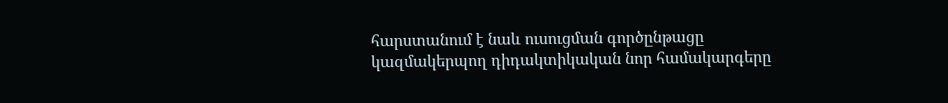հարստանում է նաև ուսուցման գործընթացը կազմակերպող դիդակտիկական նոր համակարգերը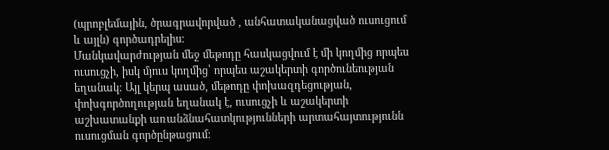(պրոբլեմային, ծրագրավորված , անհատականացված ուսուցում և այլն) գործադրելիս։
Մանկավարժության մեջ մեթոդը հասկացվում է մի կողմից որպես ուսուցչի, իսկ մյուս կողմից՝ որպես աշակերտի գործունեության եղանակ։ Այլ կերպ ասած, մեթոդը փոխազդեցության, փոխգործողության եղանակ է, ուսուցչի և աշակերտի աշխատանքի առանձնահատկությունների արտահայտությունն ուսուցման գործընթացում։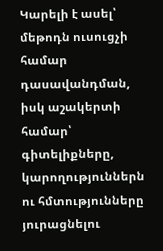Կարելի է ասել՝ մեթոդն ուսուցչի համար դասավանդման, իսկ աշակերտի համար՝ գիտելիքները, կարողություններն ու հմտությունները յուրացնելու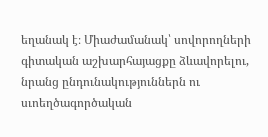եղանակ է։ Միաժամանակ՝ սովորողների գիտական աշխարհայացքը ձևավորելու, նրանց ընդունակություններն ու սւոեղծագործական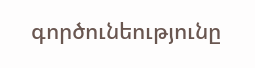գործունեությունը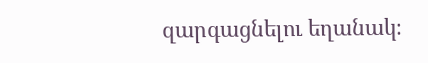զարգացնելու եղանակ։